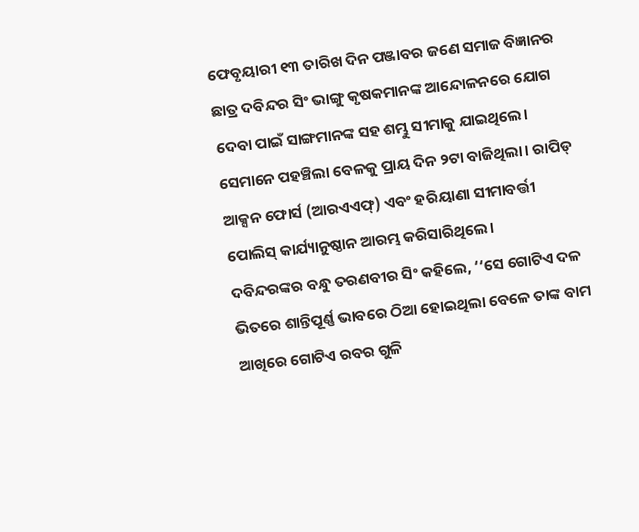ଫେବୃୟାରୀ ୧୩ ତାରିଖ ଦିନ ପଞ୍ଜାବର ଜଣେ ସମାଜ ବିଜ୍ଞାନର ଛାତ୍ର ଦବିନ୍ଦର ସିଂ ଭାଙ୍ଗୁ କୃଷକମାନଙ୍କ ଆନ୍ଦୋଳନରେ ଯୋଗ ଦେବା ପାଇଁ ସାଙ୍ଗମାନଙ୍କ ସହ ଶମ୍ଭୁ ସୀମାକୁ ଯାଇଥିଲେ। ସେମାନେ ପହଞ୍ଚିଲା ବେଳକୁ ପ୍ରାୟ ଦିନ ୨ଟା ବାଜିଥିଲା। ରାପିଡ୍ ଆକ୍ସନ ଫୋର୍ସ (ଆରଏଏଫ୍) ଏବଂ ହରିୟାଣା ସୀମାବର୍ତ୍ତୀ ପୋଲିସ୍ କାର୍ଯ୍ୟାନୁଷ୍ଠାନ ଆରମ୍ଭ କରିସାରିଥିଲେ।
ଦବିନ୍ଦରଙ୍କର ବନ୍ଧୁ ତରଣବୀର ସିଂ କହିଲେ, ‘‘ସେ ଗୋଟିଏ ଦଳ ଭିତରେ ଶାନ୍ତିପୂର୍ଣ୍ଣ ଭାବରେ ଠିଆ ହୋଇଥିଲା ବେଳେ ତାଙ୍କ ବାମ ଆଖିରେ ଗୋଟିଏ ରବର ଗୁଳି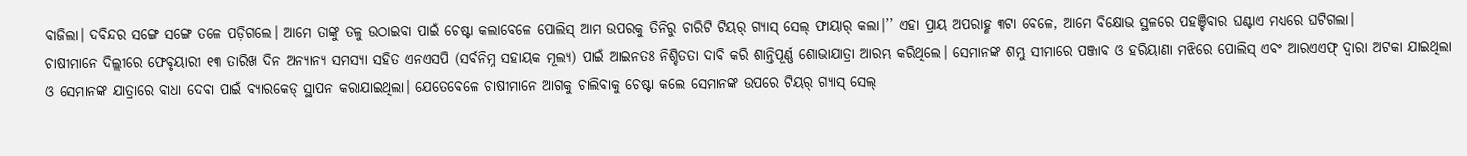ବାଜିଲା। ଦବିନ୍ଦର ସଙ୍ଗେ ସଙ୍ଗେ ତଳେ ପଡ଼ିଗଲେ। ଆମେ ତାଙ୍କୁ ତଳୁ ଉଠାଇବା ପାଇଁ ଚେଷ୍ଟା କଲାବେଳେ ପୋଲିସ୍ ଆମ ଉପରକୁ ତିନିରୁ ଚାରିଟି ଟିୟର୍ ଗ୍ୟାସ୍ ସେଲ୍ ଫାୟାର୍ କଲା।’’ ଏହା ପ୍ରାୟ ଅପରାହ୍ଣ ୩ଟା ବେଳେ, ଆମେ ବିକ୍ଷୋଭ ସ୍ଥଳରେ ପହଞ୍ଚିବାର ଘଣ୍ଟାଏ ମଧ୍ୟରେ ଘଟିଗଲା।
ଚାଷୀମାନେ ଦିଲ୍ଲୀରେ ଫେବୃୟାରୀ ୧୩ ତାରିଖ ଦିନ ଅନ୍ୟାନ୍ୟ ସମସ୍ୟା ସହିତ ଏନଏସପି (ସର୍ବନିମ୍ନ ସହାୟକ ମୂଲ୍ୟ) ପାଇଁ ଆଇନତଃ ନିଶ୍ଚିତତା ଦାବି କରି ଶାନ୍ତିପୂର୍ଣ୍ଣ ଶୋଭାଯାତ୍ରା ଆରମ୍ଭ କରିଥିଲେ। ସେମାନଙ୍କ ଶମ୍ଭୁ ସୀମାରେ ପଞ୍ଜାବ ଓ ହରିୟାଣା ମଝିରେ ପୋଲିସ୍ ଏବଂ ଆରଏଏଫ୍ ଦ୍ୱାରା ଅଟକା ଯାଇଥିଲା ଓ ସେମାନଙ୍କ ଯାତ୍ରାରେ ବାଧା ଦେବା ପାଇଁ ବ୍ୟାରକେଡ୍ ସ୍ଥାପନ କରାଯାଇଥିଲା। ଯେତେବେଳେ ଚାଷୀମାନେ ଆଗକୁ ଚାଲିବାକୁ ଚେଷ୍ଟା କଲେ ସେମାନଙ୍କ ଉପରେ ଟିୟର୍ ଗ୍ୟାସ୍ ସେଲ୍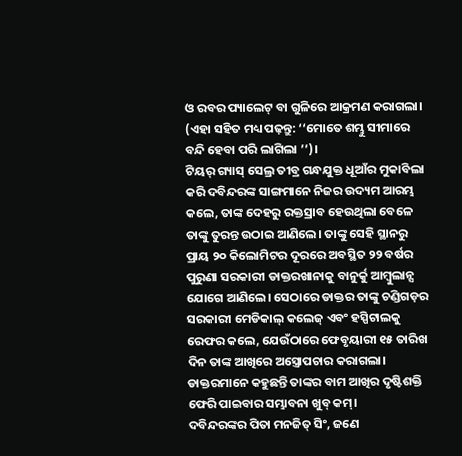ଓ ରବର ପ୍ୟାଲେଟ୍ ବା ଗୁଳିରେ ଆକ୍ରମଣ କରାଗଲା। (ଏହା ସହିତ ମଧ୍ୟ ପଢ଼ନ୍ତୁ: ‘‘ମୋତେ ଶମ୍ଭୁ ସୀମାରେ ବନ୍ଦି ହେବା ପରି ଲାଗିଲା ’’)।
ଟିୟର୍ ଗ୍ୟାସ୍ ସେଲ୍ର ତୀବ୍ର ଗନ୍ଧଯୁକ୍ତ ଧୂଆଁର ମୁକାବିଲା କରି ଦବିନ୍ଦରଙ୍କ ସାଙ୍ଗମାନେ ନିଜର ଉଦ୍ୟମ ଆରମ୍ଭ କଲେ, ତାଙ୍କ ଦେହରୁ ରକ୍ତସ୍ରାବ ହେଉଥିଲା ବେଳେ ତାଙ୍କୁ ତୁରନ୍ତ ଉଠାଇ ଆଣିଲେ। ତାଙ୍କୁ ସେହି ସ୍ଥାନରୁ ପ୍ରାୟ ୨୦ କିଲୋମିଟର ଦୂରରେ ଅବସ୍ଥିତ ୨୨ ବର୍ଷର ପୁରୁଣା ସରକାରୀ ଡାକ୍ତରଖାନାକୁ ବାନୁର୍କୁ ଆମ୍ବୁଲାନ୍ସ ଯୋଗେ ଆଣିଲେ। ସେଠାରେ ଡାକ୍ତର ତାଙ୍କୁ ଚଣ୍ଡିଗଡ଼ର ସରକାରୀ ମେଡିକାଲ୍ କଲେଜ୍ ଏବଂ ହସ୍ପିଟାଲକୁ ରେଫର କଲେ, ଯେଉଁଠାରେ ଫେବୃୟାରୀ ୧୫ ତାରିଖ ଦିନ ତାଙ୍କ ଆଖିରେ ଅସ୍ତ୍ରୋପଚାର କରାଗଲା। ଡାକ୍ତରମାନେ କହୁଛନ୍ତି ତାଙ୍କର ବାମ ଆଖିର ଦୃଷ୍ଟିଶକ୍ତି ଫେରି ପାଇବାର ସମ୍ଭାବନା ଖୁବ୍ କମ୍।
ଦବିନ୍ଦରଙ୍କର ପିତା ମନଜିତ୍ ସିଂ, ଜଣେ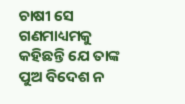ଚାଷୀ ସେ ଗଣମାଧ୍ୟମକୁ କହିଛନ୍ତି ଯେ ତାଙ୍କ ପୁଅ ବିଦେଶ ନ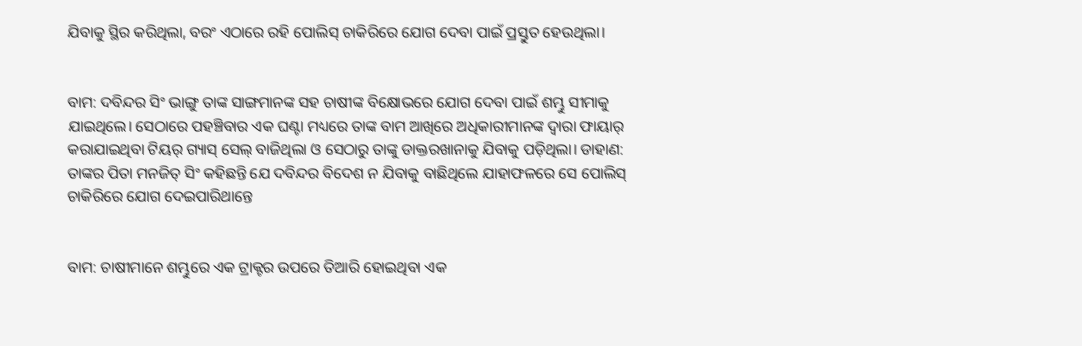ଯିବାକୁ ସ୍ଥିର କରିଥିଲା, ବରଂ ଏଠାରେ ରହି ପୋଲିସ୍ ଚାକିରିରେ ଯୋଗ ଦେବା ପାଇଁ ପ୍ରସ୍ତୁତ ହେଉଥିଲା।


ବାମ: ଦବିନ୍ଦର ସିଂ ଭାଙ୍ଗୁ ତାଙ୍କ ସାଙ୍ଗମାନଙ୍କ ସହ ଚାଷୀଙ୍କ ବିକ୍ଷୋଭରେ ଯୋଗ ଦେବା ପାଇଁ ଶମ୍ଭୁ ସୀମାକୁ ଯାଇଥିଲେ। ସେଠାରେ ପହଞ୍ଚିବାର ଏକ ଘଣ୍ଟା ମଧ୍ୟରେ ତାଙ୍କ ବାମ ଆଖିରେ ଅଧିକାରୀମାନଙ୍କ ଦ୍ୱାରା ଫାୟାର୍ କରାଯାଇଥିବା ଟିୟର୍ ଗ୍ୟାସ୍ ସେଲ୍ ବାଜିଥିଲା ଓ ସେଠାରୁ ତାଙ୍କୁ ଡାକ୍ତରଖାନାକୁ ଯିବାକୁ ପଡ଼ିଥିଲା। ଡାହାଣ: ତାଙ୍କର ପିତା ମନଜିତ୍ ସିଂ କହିଛନ୍ତି ଯେ ଦବିନ୍ଦର ବିଦେଶ ନ ଯିବାକୁ ବାଛିଥିଲେ ଯାହାଫଳରେ ସେ ପୋଲିସ୍ ଚାକିରିରେ ଯୋଗ ଦେଇପାରିଥାନ୍ତେ


ବାମ: ଚାଷୀମାନେ ଶମ୍ଭୁରେ ଏକ ଟ୍ରାକ୍ଟର ଉପରେ ତିଆରି ହୋଇଥିବା ଏକ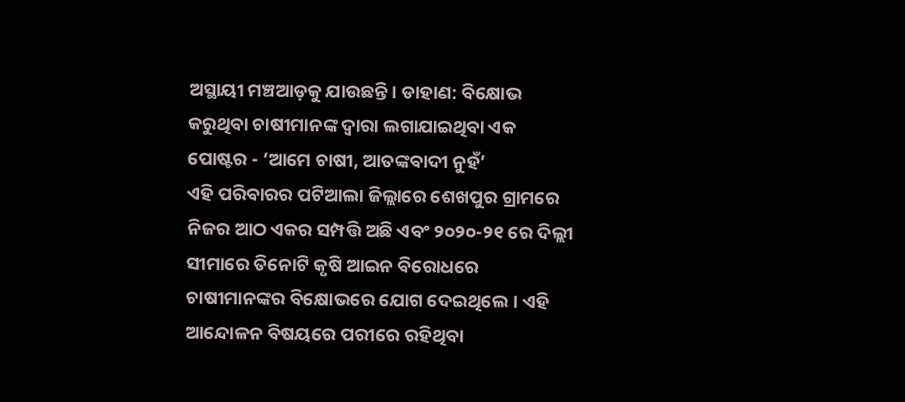ଅସ୍ଥାୟୀ ମଞ୍ଚଆଡ଼କୁ ଯାଉଛନ୍ତି। ଡାହାଣ: ବିକ୍ଷୋଭ କରୁଥିବା ଚାଷୀମାନଙ୍କ ଦ୍ୱାରା ଲଗାଯାଇଥିବା ଏକ ପୋଷ୍ଟର - ‘ଆମେ ଚାଷୀ, ଆତଙ୍କବାଦୀ ନୁହଁ’
ଏହି ପରିବାରର ପଟିଆଲା ଜିଲ୍ଲାରେ ଶେଖପୁର ଗ୍ରାମରେ ନିଜର ଆଠ ଏକର ସମ୍ପତ୍ତି ଅଛି ଏବଂ ୨୦୨୦-୨୧ ରେ ଦିଲ୍ଲୀ ସୀମାରେ ତିନୋଟି କୃଷି ଆଇନ ବିରୋଧରେ ଚାଷୀମାନଙ୍କର ବିକ୍ଷୋଭରେ ଯୋଗ ଦେଇଥିଲେ। ଏହି ଆନ୍ଦୋଳନ ବିଷୟରେ ପରୀରେ ରହିଥିବା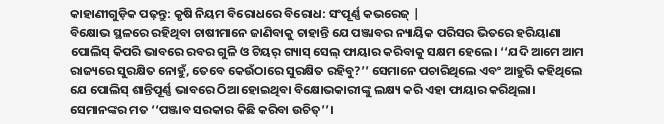କାହାଣୀଗୁଡ଼ିକ ପଢ଼ନ୍ତୁ: କୃଷି ନିୟମ ବିରୋଧରେ ବିରୋଧ: ସଂପୂର୍ଣ୍ଣ କଭରେଜ୍ |
ବିକ୍ଷୋଭ ସ୍ଥଳରେ ରହିଥିବା ଚାଷୀମାନେ ଜାଣିବାକୁ ଚାହାନ୍ତି ଯେ ପଞ୍ଜାବର ନ୍ୟାୟିକ ପରିସର ଭିତରେ ହରିୟାଣା ପୋଲିସ୍ କିପରି ଭାବରେ ରବର ଗୁଳି ଓ ଟିୟର୍ ଗ୍ୟାସ୍ ସେଲ୍ ଫାୟାର କରିବାକୁ ସକ୍ଷମ ହେଲେ। ‘‘ଯଦି ଆମେ ଆମ ରାଜ୍ୟରେ ସୁରକ୍ଷିତ ନୋହୁଁ, ତେବେ କେଉଁଠାରେ ସୁରକ୍ଷିତ ରହିବୁ?’’ ସେମାନେ ପଚାରିଥିଲେ ଏବଂ ଆହୁରି କହିଥିଲେ ଯେ ପୋଲିସ୍ ଶାନ୍ତିପୂର୍ଣ୍ଣ ଭାବରେ ଠିଆ ହୋଇଥିବା ବିକ୍ଷୋଭକାରୀଙ୍କୁ ଲକ୍ଷ୍ୟ କରି ଏହା ଫାୟାର କରିଥିଲା। ସେମାନଙ୍କର ମତ ‘‘ପଞ୍ଜାବ ସରକାର କିଛି କରିବା ଉଚିତ୍’’।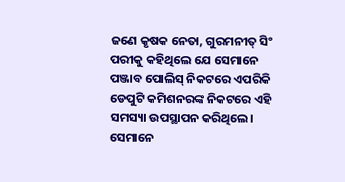ଜଣେ କୃଷକ ନେତା, ଗୁରମନୀତ୍ ସିଂ ପରୀକୁ କହିଥିଲେ ଯେ ସେମାନେ ପଞ୍ଜାବ ପୋଲିସ୍ ନିକଟରେ ଏପରିକି ଡେପୁଟି କମିଶନରଙ୍କ ନିକଟରେ ଏହି ସମସ୍ୟା ଉପସ୍ଥାପନ କରିଥିଲେ। ସେମାନେ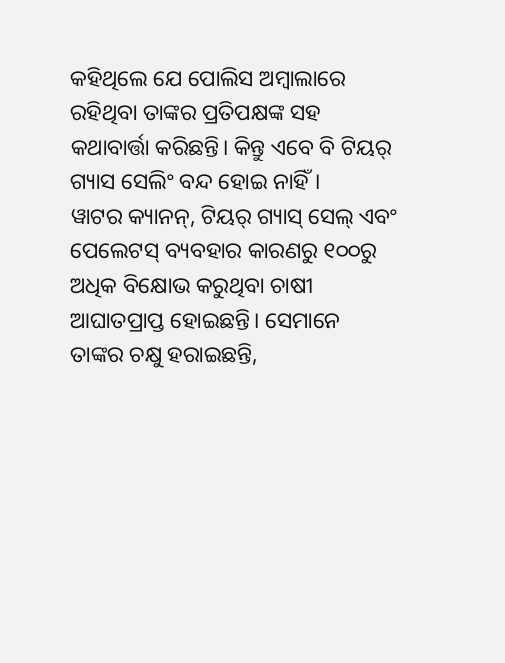କହିଥିଲେ ଯେ ପୋଲିସ ଅମ୍ବାଲାରେ ରହିଥିବା ତାଙ୍କର ପ୍ରତିପକ୍ଷଙ୍କ ସହ କଥାବାର୍ତ୍ତା କରିଛନ୍ତି। କିନ୍ତୁ ଏବେ ବି ଟିୟର୍ ଗ୍ୟାସ ସେଲିଂ ବନ୍ଦ ହୋଇ ନାହିଁ।
ୱାଟର କ୍ୟାନନ୍, ଟିୟର୍ ଗ୍ୟାସ୍ ସେଲ୍ ଏବଂ ପେଲେଟସ୍ ବ୍ୟବହାର କାରଣରୁ ୧୦୦ରୁ ଅଧିକ ବିକ୍ଷୋଭ କରୁଥିବା ଚାଷୀ ଆଘାତପ୍ରାପ୍ତ ହୋଇଛନ୍ତି। ସେମାନେ ତାଙ୍କର ଚକ୍ଷୁ ହରାଇଛନ୍ତି,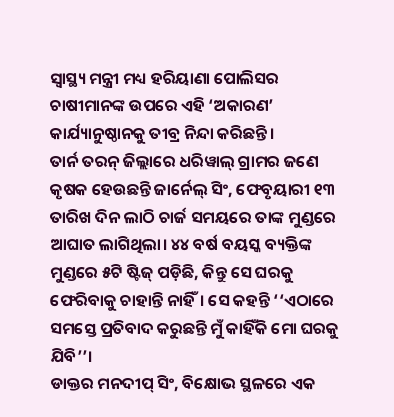ସ୍ୱାସ୍ଥ୍ୟ ମନ୍ତ୍ରୀ ମଧ୍ୟ ହରିୟାଣା ପୋଲିସର ଚାଷୀମାନଙ୍କ ଉପରେ ଏହି ‘ଅକାରଣ’ କାର୍ଯ୍ୟାନୁଷ୍ଠାନକୁ ତୀବ୍ର ନିନ୍ଦା କରିଛନ୍ତି।
ତାର୍ନ ତରନ୍ ଜିଲ୍ଲାରେ ଧରିୱାଲ୍ ଗ୍ରାମର ଜଣେ କୃଷକ ହେଉଛନ୍ତି ଜାର୍ନେଲ୍ ସିଂ, ଫେବୃୟାରୀ ୧୩ ତାରିଖ ଦିନ ଲାଠି ଚାର୍ଜ ସମୟରେ ତାଙ୍କ ମୁଣ୍ଡରେ ଆଘାତ ଲାଗିଥିଲା। ୪୪ ବର୍ଷ ବୟସ୍କ ବ୍ୟକ୍ତିଙ୍କ ମୁଣ୍ଡରେ ୫ଟି ଷ୍ଟିଜ୍ ପଡ଼ିଛି, କିନ୍ତୁ ସେ ଘରକୁ ଫେରିବାକୁ ଚାହାନ୍ତି ନାହିଁ। ସେ କହନ୍ତି ‘‘ଏଠାରେ ସମସ୍ତେ ପ୍ରତିବାଦ କରୁଛନ୍ତି ମୁଁ କାହିଁକି ମୋ ଘରକୁ ଯିବି’’।
ଡାକ୍ତର ମନଦୀପ୍ ସିଂ, ବିକ୍ଷୋଭ ସ୍ଥଳରେ ଏକ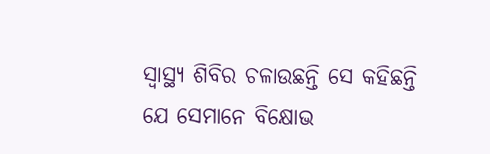ସ୍ୱାସ୍ଥ୍ୟ ଶିବିର ଚଳାଉଛନ୍ତି ସେ କହିଛନ୍ତି ଯେ ସେମାନେ ବିକ୍ଷୋଭ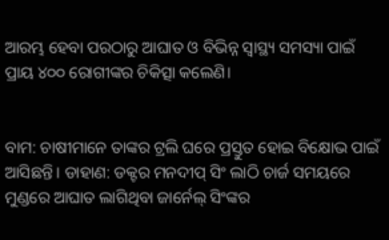ଆରମ୍ଭ ହେବା ପରଠାରୁ ଆଘାତ ଓ ବିଭିନ୍ନ ସ୍ୱାସ୍ଥ୍ୟ ସମସ୍ୟା ପାଇଁ ପ୍ରାୟ ୪୦୦ ରୋଗୀଙ୍କର ଚିକିତ୍ସା କଲେଣି।


ବାମ: ଚାଷୀମାନେ ତାଙ୍କର ଟ୍ରଲି ଘରେ ପ୍ରସ୍ତୁତ ହୋଇ ବିକ୍ଷୋଭ ପାଇଁ ଆସିଛନ୍ତି। ଡାହାଣ: ଡକ୍ଟର ମନଦୀପ୍ ସିଂ ଲାଠି ଚାର୍ଜ ସମୟରେ ମୁଣ୍ଡରେ ଆଘାତ ଲାଗିଥିବା ଜାର୍ନେଲ୍ ସିଂଙ୍କର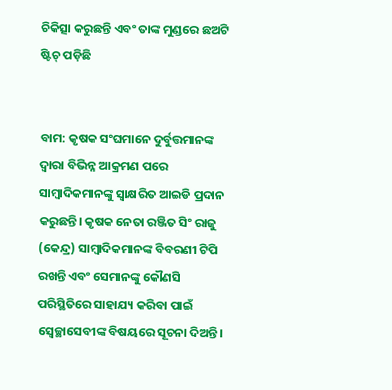ଚିକିତ୍ସା କରୁଛନ୍ତି ଏବଂ ତାଙ୍କ ମୁଣ୍ଡରେ ଛଅଟି ଷ୍ଟିଚ୍ ପଡ଼ିଛି


ବାମ: କୃଷକ ସଂଘମାନେ ଦୁର୍ବୁତ୍ତମାନଙ୍କ ଦ୍ୱାରା ବିଭିନ୍ନ ଆକ୍ରମଣ ପରେ ସାମ୍ବାଦିକମାନଙ୍କୁ ସ୍ୱାକ୍ଷରିତ ଆଇଡି ପ୍ରଦାନ କରୁଛନ୍ତି। କୃଷକ ନେତା ରଞ୍ଜିତ ସିଂ ରାଜୁ (କେନ୍ଦ୍ର) ସାମ୍ବାଦିକମାନଙ୍କ ବିବରଣୀ ଟିପି ରଖନ୍ତି ଏବଂ ସେମାନଙ୍କୁ କୌଣସି ପରିସ୍ଥିତିରେ ସାହାଯ୍ୟ କରିବା ପାଇଁ ସ୍ୱେଚ୍ଛାସେବୀଙ୍କ ବିଷୟରେ ସୂଚନା ଦିଅନ୍ତି।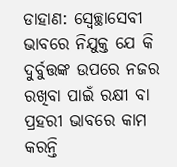ଡାହାଣ: ସ୍ୱେଚ୍ଛାସେବୀ ଭାବରେ ନିଯୁକ୍ତ ଯେ କି ଦୁର୍ବୁତ୍ତଙ୍କ ଉପରେ ନଜର ରଖିବା ପାଇଁ ରକ୍ଷୀ ବା ପ୍ରହରୀ ଭାବରେ କାମ କରନ୍ତି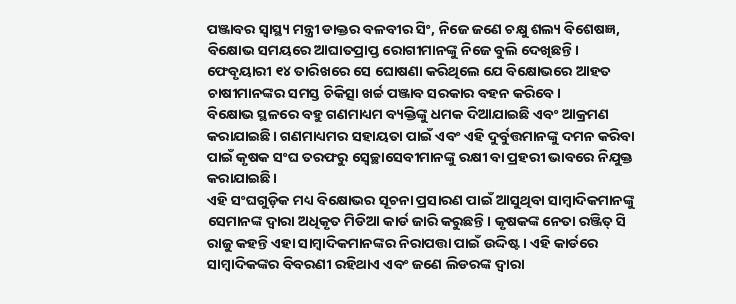ପଞ୍ଜାବର ସ୍ୱାସ୍ଥ୍ୟ ମନ୍ତ୍ରୀ ଡାକ୍ତର ବଳବୀର ସିଂ, ନିଜେ ଜଣେ ଚକ୍ଷୁ ଶଲ୍ୟ ବିଶେଷଜ୍ଞ, ବିକ୍ଷୋଭ ସମୟରେ ଆଘାତପ୍ରାପ୍ତ ରୋଗୀମାନଙ୍କୁ ନିଜେ ବୁଲି ଦେଖିଛନ୍ତି। ଫେବୃୟାରୀ ୧୪ ତାରିଖରେ ସେ ଘୋଷଣା କରିଥିଲେ ଯେ ବିକ୍ଷୋଭରେ ଆହତ ଚାଷୀମାନଙ୍କର ସମସ୍ତ ଚିକିତ୍ସା ଖର୍ଚ୍ଚ ପଞ୍ଜାବ ସରକାର ବହନ କରିବେ।
ବିକ୍ଷୋଭ ସ୍ଥଳରେ ବହୁ ଗଣମାଧ୍ୟମ ବ୍ୟକ୍ତିଙ୍କୁ ଧମକ ଦିଆଯାଇଛି ଏବଂ ଆକ୍ରମଣ କରାଯାଇଛି। ଗଣମାଧ୍ୟମର ସହାୟତା ପାଇଁ ଏବଂ ଏହି ଦୁର୍ବୁତ୍ତମାନଙ୍କୁ ଦମନ କରିବା ପାଇଁ କୃଷକ ସଂଘ ତରଫରୁ ସ୍ୱେଚ୍ଛାସେବୀମାନଙ୍କୁ ରକ୍ଷୀ ବା ପ୍ରହରୀ ଭାବରେ ନିଯୁକ୍ତ କରାଯାଇଛି।
ଏହି ସଂଘଗୁଡ଼ିକ ମଧ୍ୟ ବିକ୍ଷୋଭର ସୂଚନା ପ୍ରସାରଣ ପାଇଁ ଆସୁଥିବା ସାମ୍ବାଦିକମାନଙ୍କୁ ସେମାନଙ୍କ ଦ୍ୱାରା ଅଧିକୃତ ମିଡିଆ କାର୍ଡ ଜାରି କରୁଛନ୍ତି। କୃଷକଙ୍କ ନେତା ରଞ୍ଜିତ୍ ସି ରାଜୁ କହନ୍ତି ଏହା ସାମ୍ବାଦିକମାନଙ୍କର ନିରାପତ୍ତା ପାଇଁ ଉଦ୍ଦିଷ୍ଟ। ଏହି କାର୍ଡରେ ସାମ୍ବାଦିକଙ୍କର ବିବରଣୀ ରହିଥାଏ ଏବଂ ଜଣେ ଲିଡରଙ୍କ ଦ୍ୱାରା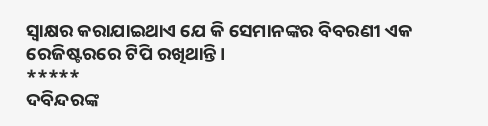ସ୍ୱାକ୍ଷର କରାଯାଇଥାଏ ଯେ କି ସେମାନଙ୍କର ବିବରଣୀ ଏକ ରେଜିଷ୍ଟରରେ ଟିପି ରଖିଥାନ୍ତି।
*****
ଦବିନ୍ଦରଙ୍କ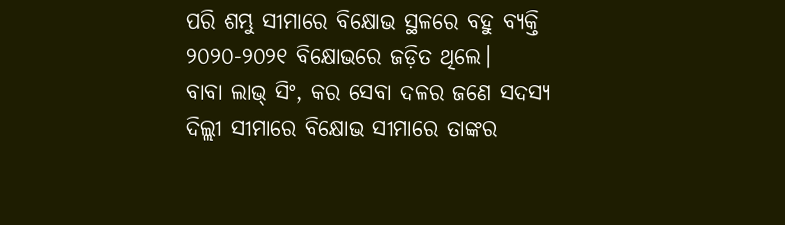ପରି ଶମ୍ଭୁ ସୀମାରେ ବିକ୍ଷୋଭ ସ୍ଥଳରେ ବହୁ ବ୍ୟକ୍ତି ୨୦୨୦-୨୦୨୧ ବିକ୍ଷୋଭରେ ଜଡ଼ିତ ଥିଲେ।
ବାବା ଲାଭ୍ ସିଂ, କର ସେବା ଦଳର ଜଣେ ସଦସ୍ୟ ଦିଲ୍ଲୀ ସୀମାରେ ବିକ୍ଷୋଭ ସୀମାରେ ତାଙ୍କର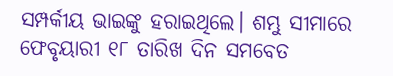ସମ୍ପର୍କୀୟ ଭାଇଙ୍କୁ ହରାଇଥିଲେ। ଶମ୍ଭୁ ସୀମାରେ ଫେବୃୟାରୀ ୧୮ ତାରିଖ ଦିନ ସମବେତ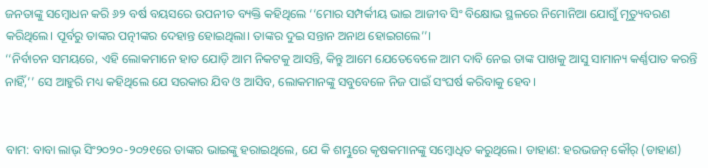ଜନତାଙ୍କୁ ସମ୍ବୋଧନ କରି ୬୨ ବର୍ଷ ବୟସରେ ଉପନୀତ ବ୍ୟକ୍ତି କହିଥିଲେ ‘‘ମୋର ସମ୍ପର୍କୀୟ ଭାଇ ଆଜୀବ ସିଂ ବିକ୍ଷୋଭ ସ୍ଥଳରେ ନିମୋନିଆ ଯୋଗୁଁ ମୃତ୍ୟୁବରଣ କରିଥିଲେ। ପୂର୍ବରୁ ତାଙ୍କର ପତ୍ନୀଙ୍କର ଦେହାନ୍ତ ହୋଇଥିଲା। ତାଙ୍କର ଦୁଇ ସନ୍ତାନ ଅନାଥ ହୋଇଗଲେ’’।
‘‘ନିର୍ବାଚନ ସମୟରେ, ଏହି ଲୋକମାନେ ହାତ ଯୋଡ଼ି ଆମ ନିକଟକୁ ଆସନ୍ତି, କିନ୍ତୁ ଆମେ ଯେତେବେଳେ ଆମ ଦାବି ନେଇ ତାଙ୍କ ପାଖକୁ ଆସୁ ସାମାନ୍ୟ କର୍ଣ୍ଣପାତ କରନ୍ତି ନାହିଁ,’’ ସେ ଆହୁରି ମଧ୍ୟ କହିଥିଲେ ଯେ ସରକାର ଯିବ ଓ ଆସିବ, ଲୋକମାନଙ୍କୁ ସବୁବେଳେ ନିଜ ପାଇଁ ସଂଘର୍ଷ କରିବାକୁ ହେବ।


ବାମ: ବାବା ଲାଭ୍ ସିଂ୨୦୨୦-୨୦୨୧ରେ ତାଙ୍କର ଭାଇଙ୍କୁ ହରାଇଥିଲେ, ଯେ କି ଶମ୍ଭୁରେ କୃଷକମାନଙ୍କୁ ସମ୍ବୋଧିତ କରୁଥିଲେ। ଡାହାଣ: ହରଭଜନ୍ କୌର୍ (ଡାହାଣ)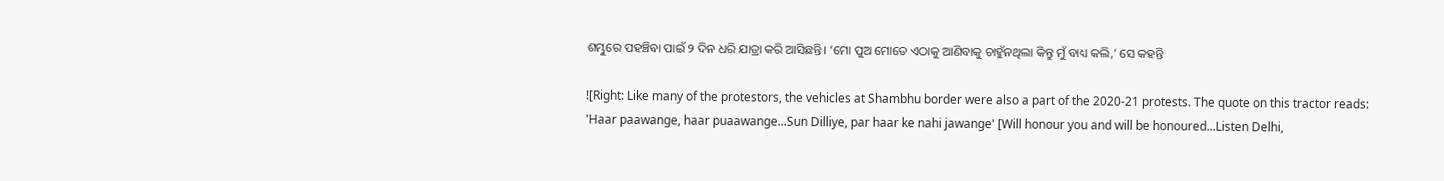ଶମ୍ଭୁରେ ପହଞ୍ଚିବା ପାଇଁ ୨ ଦିନ ଧରି ଯାତ୍ରା କରି ଆସିଛନ୍ତି। ‘ମୋ ପୁଅ ମୋତେ ଏଠାକୁ ଆଣିବାକୁ ଚାହୁଁନଥିଲା କିନ୍ତୁ ମୁଁ ବାଧ୍ୟ କଲି,’ ସେ କହନ୍ତି

![Right: Like many of the protestors, the vehicles at Shambhu border were also a part of the 2020-21 protests. The quote on this tractor reads: 'Haar paawange, haar puaawange...Sun Dilliye, par haar ke nahi jawange' [Will honour you and will be honoured...Listen Delhi,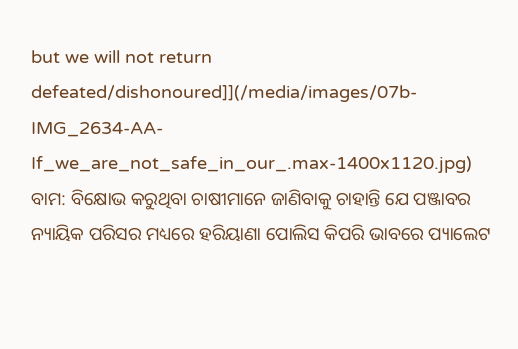but we will not return defeated/dishonoured]](/media/images/07b-IMG_2634-AA-If_we_are_not_safe_in_our_.max-1400x1120.jpg)
ବାମ: ବିକ୍ଷୋଭ କରୁଥିବା ଚାଷୀମାନେ ଜାଣିବାକୁ ଚାହାନ୍ତି ଯେ ପଞ୍ଜାବର ନ୍ୟାୟିକ ପରିସର ମଧ୍ୟରେ ହରିୟାଣା ପୋଲିସ କିପରି ଭାବରେ ପ୍ୟାଲେଟ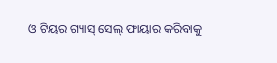ଓ ଟିୟର ଗ୍ୟାସ୍ ସେଲ୍ ଫାୟାର କରିବାକୁ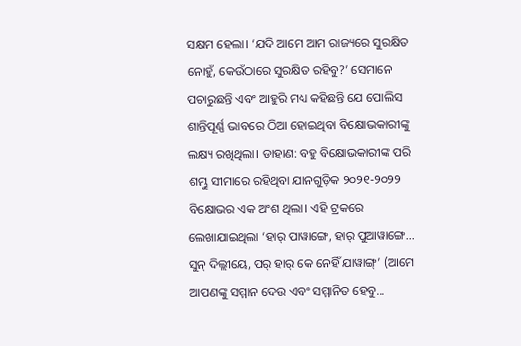ସକ୍ଷମ ହେଲା। ‘ଯଦି ଆମେ ଆମ ରାଜ୍ୟରେ ସୁରକ୍ଷିତ ନୋହୁଁ, କେଉଁଠାରେ ସୁରକ୍ଷିତ ରହିବୁ?’ ସେମାନେ ପଚାରୁଛନ୍ତି ଏବଂ ଆହୁରି ମଧ୍ୟ କହିଛନ୍ତି ଯେ ପୋଲିସ ଶାନ୍ତିପୂର୍ଣ୍ଣ ଭାବରେ ଠିଆ ହୋଇଥିବା ବିକ୍ଷୋଭକାରୀଙ୍କୁ ଲକ୍ଷ୍ୟ ରଖିଥିଲା। ଡାହାଣ: ବହୁ ବିକ୍ଷୋଭକାରୀଙ୍କ ପରି ଶମ୍ଭୁ ସୀମାରେ ରହିଥିବା ଯାନଗୁଡ଼ିକ ୨୦୨୧-୨୦୨୨ ବିକ୍ଷୋଭର ଏକ ଅଂଶ ଥିଲା। ଏହି ଟ୍ରକରେ ଲେଖାଯାଇଥିଲା ‘ହାର୍ ପାୱାଙ୍ଗେ, ହାର୍ ପୁଆୱାଙ୍ଗେ... ସୁନ୍ ଦିଲ୍ଲୀୟେ, ପର୍ ହାର୍ କେ ନେହିଁ ଯାୱାଙ୍ଗ୍’ (ଆମେ ଆପଣଙ୍କୁ ସମ୍ମାନ ଦେଉ ଏବଂ ସମ୍ମାନିତ ହେବୁ...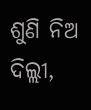ଶୁଣି ନିଅ ଦିଲ୍ଲୀ,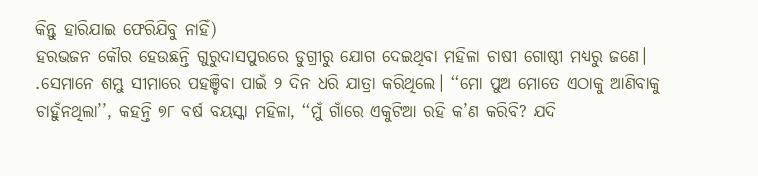କିନ୍ତୁ ହାରିଯାଇ ଫେରିଯିବୁ ନାହିଁ)
ହରଭଜନ କୌର ହେଉଛନ୍ତି ଗୁରୁଦାସପୁରରେ ଡୁଗ୍ରୀରୁ ଯୋଗ ଦେଇଥିବା ମହିଳା ଚାଷୀ ଗୋଷ୍ଠୀ ମଧ୍ୟରୁ ଜଣେ। .ସେମାନେ ଶମ୍ଭୁ ସୀମାରେ ପହଞ୍ଚିବା ପାଇଁ ୨ ଦିନ ଧରି ଯାତ୍ରା କରିଥିଲେ। ‘‘ମୋ ପୁଅ ମୋତେ ଏଠାକୁ ଆଣିବାକୁ ଚାହୁଁନଥିଲା’’, କହନ୍ତି ୭୮ ବର୍ଷ ବୟସ୍କା ମହିଳା, ‘‘ମୁଁ ଗାଁରେ ଏକୁଟିଆ ରହି କ’ଣ କରିବି? ଯଦି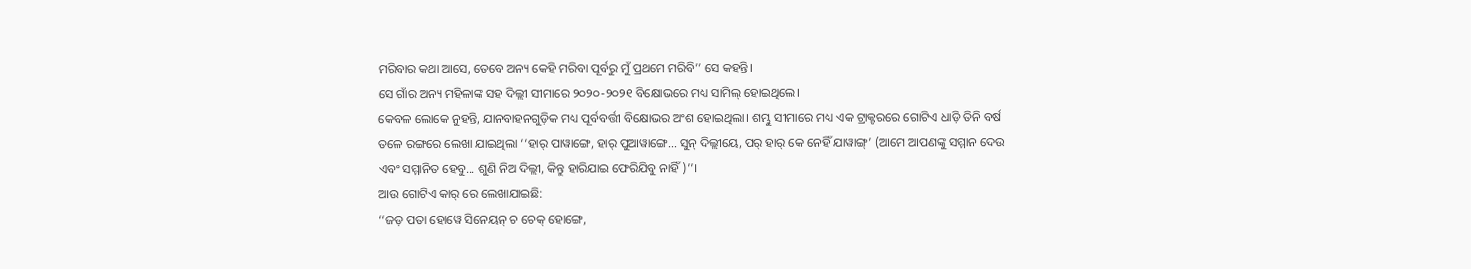ମରିବାର କଥା ଆସେ, ତେବେ ଅନ୍ୟ କେହି ମରିବା ପୂର୍ବରୁ ମୁଁ ପ୍ରଥମେ ମରିବି’’ ସେ କହନ୍ତି।
ସେ ଗାଁର ଅନ୍ୟ ମହିଳାଙ୍କ ସହ ଦିଲ୍ଲୀ ସୀମାରେ ୨୦୨୦-୨୦୨୧ ବିକ୍ଷୋଭରେ ମଧ୍ୟ ସାମିଲ୍ ହୋଇଥିଲେ।
କେବଳ ଲୋକେ ନୁହନ୍ତି, ଯାନବାହନଗୁଡ଼ିକ ମଧ୍ୟ ପୂର୍ବବର୍ତ୍ତୀ ବିକ୍ଷୋଭର ଅଂଶ ହୋଇଥିଲା। ଶମ୍ଭୁ ସୀମାରେ ମଧ୍ୟ ଏକ ଟ୍ରାକ୍ଟରରେ ଗୋଟିଏ ଧାଡ଼ି ତିନି ବର୍ଷ ତଳେ ରଙ୍ଗରେ ଲେଖା ଯାଇଥିଲା ‘‘ହାର୍ ପାୱାଙ୍ଗେ, ହାର୍ ପୁଆୱାଙ୍ଗେ... ସୁନ୍ ଦିଲ୍ଲୀୟେ, ପର୍ ହାର୍ କେ ନେହିଁ ଯାୱାଙ୍ଗ୍’ (ଆମେ ଆପଣଙ୍କୁ ସମ୍ମାନ ଦେଉ ଏବଂ ସମ୍ମାନିତ ହେବୁ... ଶୁଣି ନିଅ ଦିଲ୍ଲୀ, କିନ୍ତୁ ହାରିଯାଇ ଫେରିଯିବୁ ନାହିଁ)’’।
ଆଉ ଗୋଟିଏ କାର୍ ରେ ଲେଖାଯାଇଛି:
‘‘ଜଡ଼ ପତା ହୋୱେ ସିନେୟନ୍ ଚ ଚେକ୍ ହୋଙ୍ଗେ,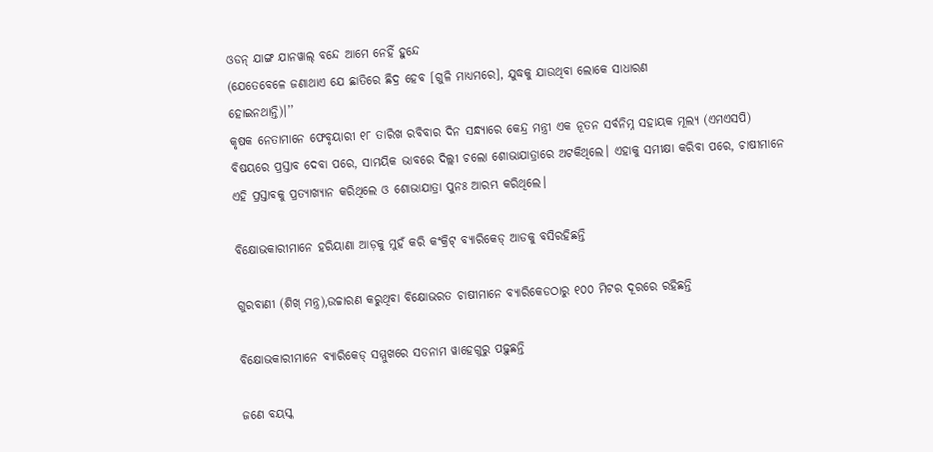ଓଡନ୍ ଯାଙ୍ଗ ଯାନୱାଲ୍ ବନ୍ଦେ ଆମେ ନେହିଁ ହୁନ୍ଦେ
(ଯେତେବେଳେ ଜଣାଥାଏ ଯେ ଛାତିରେ ଛିଦ୍ର ହେବ [ଗୁଳି ମାଧ୍ୟମରେ], ଯୁଦ୍ଧକୁ ଯାଉଥିବା ଲୋକେ ସାଧାରଣ
ହୋଇନଥାନ୍ତି)।’’
କୃଷକ ନେତାମାନେ ଫେବୃୟାରୀ ୧୮ ତାରିଖ ରବିବାର ଦିନ ସନ୍ଧ୍ୟାରେ କେନ୍ଦ୍ର ମନ୍ତ୍ରୀ ଏକ ନୂତନ ସର୍ବନିମ୍ନ ସହାୟକ ମୂଲ୍ୟ (ଏମଏସପି) ବିଷୟରେ ପ୍ରସ୍ତାବ ଦେବା ପରେ, ସାମୟିକ ଭାବରେ ଦିଲ୍ଲୀ ଚଲୋ ଶୋଭାଯାତ୍ରାରେ ଅଟକିଥିଲେ। ଏହାକୁ ସମୀକ୍ଷା କରିବା ପରେ, ଚାଷୀମାନେ ଏହି ପ୍ରସ୍ତାବକୁ ପ୍ରତ୍ୟାଖ୍ୟାନ କରିଥିଲେ ଓ ଶୋଭାଯାତ୍ରା ପୁନଃ ଆରମ୍ଭ କରିଥିଲେ।

ବିକ୍ଷୋଭକାରୀମାନେ ହରିୟାଣା ଆଡ଼କୁ ମୁହଁ କରି କଂକ୍ରିଟ୍ ବ୍ୟାରିକେଡ୍ ଆଡକୁ ବସିରହିଛନ୍ତି

ଗୁରବାଣୀ (ଶିଖ୍ ମନ୍ତ୍ର),ଉଚ୍ଚାରଣ କରୁଥିବା ବିକ୍ଷୋଭରତ ଚାଷୀମାନେ ବ୍ୟାରିକେଡଠାରୁ ୧୦୦ ମିଟର ଦୂରରେ ରହିଛନ୍ତି

ବିକ୍ଷୋଭକାରୀମାନେ ବ୍ୟାରିକେଡ୍ ସମ୍ମୁଖରେ ସତନାମ ୱାହେଗୁରୁ ପଢ଼ୁଛନ୍ତି

ଜଣେ ବୟସ୍କ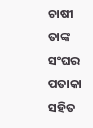ଚାଷୀ ତାଙ୍କ ସଂଘର ପତାକା ସହିତ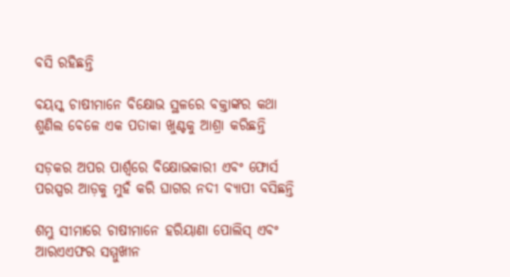ବସି ରହିଛନ୍ତି

ବୟସ୍କ ଚାଷୀମାନେ ବିକ୍ଷୋଭ ସ୍ଥଳରେ ବକ୍ତାଙ୍କର କଥା ଶୁଣିଲ ବେଳେ ଏକ ପତାକା ଖୁଣ୍ଟକୁ ଆଶ୍ରା କରିଛନ୍ତି

ସଡ଼କର ଅପର ପାର୍ଶ୍ୱରେ ବିକ୍ଷୋଭକାରୀ ଏବଂ ଫୋର୍ସ ପରସ୍ପର ଆଡ଼କୁ ମୁହଁ କରି ଘାଗର ନଦୀ ବ୍ୟାପୀ ବସିଛନ୍ତି

ଶମ୍ଭୁ ସୀମାରେ ଚାଷୀମାନେ ହରିୟାଣା ପୋଲିସ୍ ଏବଂ ଆରଏଏଫର ସମ୍ମୁଖୀନ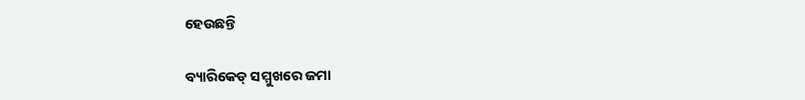ହେଉଛନ୍ତି

ବ୍ୟାରିକେଡ୍ ସମ୍ମୁଖରେ ଜମା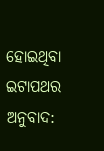ହୋଇଥିବା ଇଟାପଥର
ଅନୁବାଦ: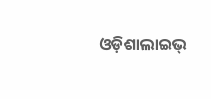ଓଡ଼ିଶାଲାଇଭ୍